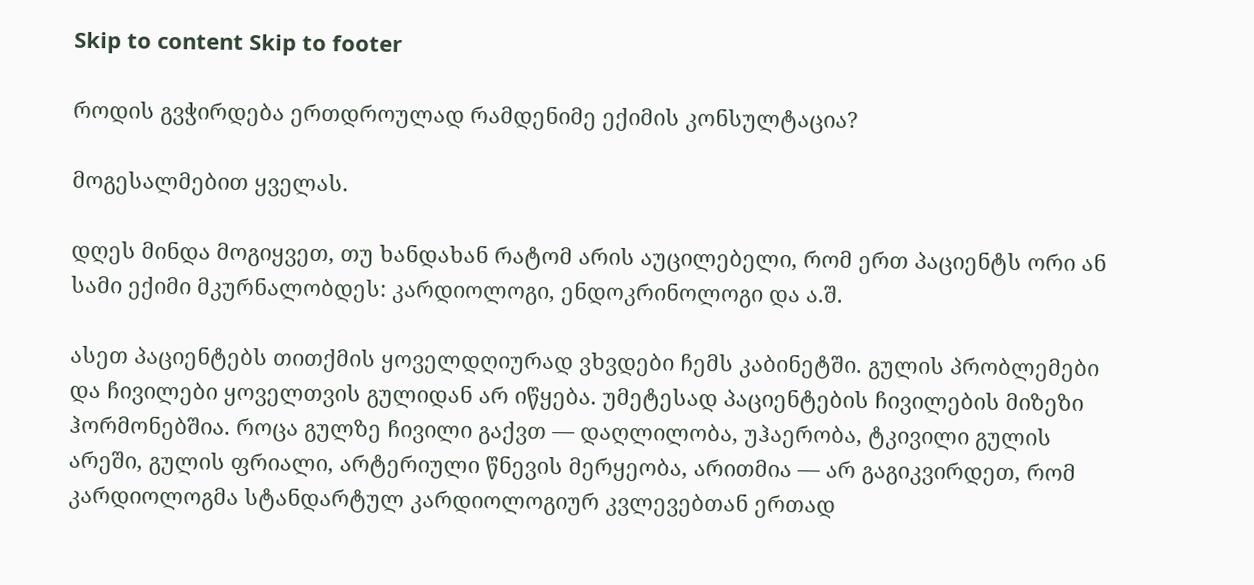Skip to content Skip to footer

როდის გვჭირდება ერთდროულად რამდენიმე ექიმის კონსულტაცია?

მოგესალმებით ყველას.

დღეს მინდა მოგიყვეთ, თუ ხანდახან რატომ არის აუცილებელი, რომ ერთ პაციენტს ორი ან სამი ექიმი მკურნალობდეს: კარდიოლოგი, ენდოკრინოლოგი და ა.შ.

ასეთ პაციენტებს თითქმის ყოველდღიურად ვხვდები ჩემს კაბინეტში. გულის პრობლემები და ჩივილები ყოველთვის გულიდან არ იწყება. უმეტესად პაციენტების ჩივილების მიზეზი ჰორმონებშია. როცა გულზე ჩივილი გაქვთ — დაღლილობა, უჰაერობა, ტკივილი გულის არეში, გულის ფრიალი, არტერიული წნევის მერყეობა, არითმია — არ გაგიკვირდეთ, რომ კარდიოლოგმა სტანდარტულ კარდიოლოგიურ კვლევებთან ერთად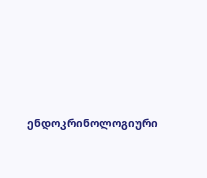ენდოკრინოლოგიური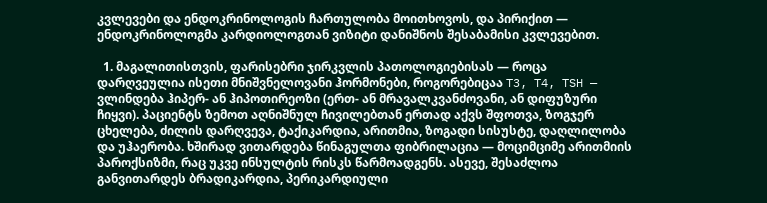კვლევები და ენდოკრინოლოგის ჩართულობა მოითხოვოს, და პირიქით — ენდოკრინოლოგმა კარდიოლოგთან ვიზიტი დანიშნოს შესაბამისი კვლევებით.

  1. მაგალითისთვის, ფარისებრი ჯირკვლის პათოლოგიებისას — როცა დარღვეულია ისეთი მნიშვნელოვანი ჰორმონები, როგორებიცაა T3, T4, TSH — ვლინდება ჰიპერ- ან ჰიპოთირეოზი (ერთ- ან მრავალკვანძოვანი, ან დიფუზური ჩიყვი). პაციენტს ზემოთ აღნიშნულ ჩივილებთან ერთად აქვს შფოთვა, ზოგჯერ ცხელება, ძილის დარღვევა, ტაქიკარდია, არითმია, ზოგადი სისუსტე, დაღლილობა და უჰაერობა. ხშირად ვითარდება წინაგულთა ფიბრილაცია — მოციმციმე არითმიის პაროქსიზმი, რაც უკვე ინსულტის რისკს წარმოადგენს. ასევე, შესაძლოა განვითარდეს ბრადიკარდია, პერიკარდიული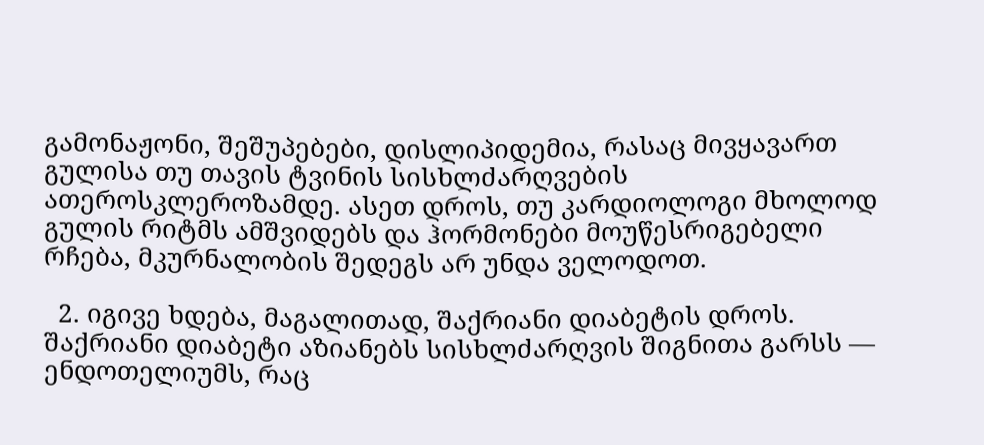გამონაჟონი, შეშუპებები, დისლიპიდემია, რასაც მივყავართ გულისა თუ თავის ტვინის სისხლძარღვების ათეროსკლეროზამდე. ასეთ დროს, თუ კარდიოლოგი მხოლოდ გულის რიტმს ამშვიდებს და ჰორმონები მოუწესრიგებელი რჩება, მკურნალობის შედეგს არ უნდა ველოდოთ.

  2. იგივე ხდება, მაგალითად, შაქრიანი დიაბეტის დროს. შაქრიანი დიაბეტი აზიანებს სისხლძარღვის შიგნითა გარსს — ენდოთელიუმს, რაც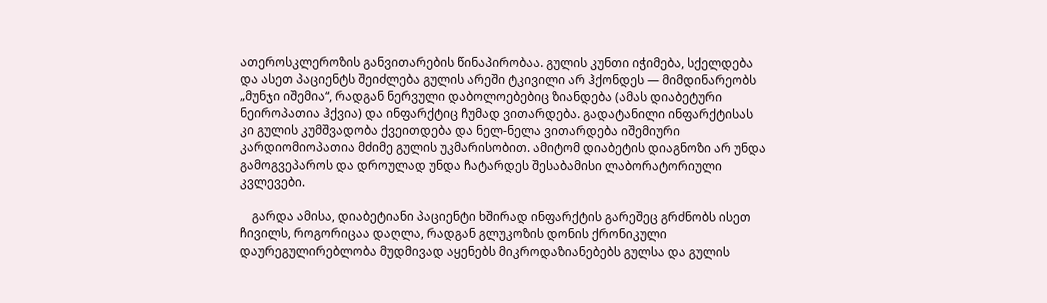ათეროსკლეროზის განვითარების წინაპირობაა. გულის კუნთი იჭიმება, სქელდება და ასეთ პაციენტს შეიძლება გულის არეში ტკივილი არ ჰქონდეს — მიმდინარეობს „მუნჯი იშემია“, რადგან ნერვული დაბოლოებებიც ზიანდება (ამას დიაბეტური ნეიროპათია ჰქვია) და ინფარქტიც ჩუმად ვითარდება. გადატანილი ინფარქტისას კი გულის კუმშვადობა ქვეითდება და ნელ-ნელა ვითარდება იშემიური კარდიომიოპათია მძიმე გულის უკმარისობით. ამიტომ დიაბეტის დიაგნოზი არ უნდა გამოგვეპაროს და დროულად უნდა ჩატარდეს შესაბამისი ლაბორატორიული კვლევები.

    გარდა ამისა, დიაბეტიანი პაციენტი ხშირად ინფარქტის გარეშეც გრძნობს ისეთ ჩივილს, როგორიცაა დაღლა, რადგან გლუკოზის დონის ქრონიკული დაურეგულირებლობა მუდმივად აყენებს მიკროდაზიანებებს გულსა და გულის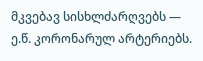მკვებავ სისხლძარღვებს — ე.წ. კორონარულ არტერიებს.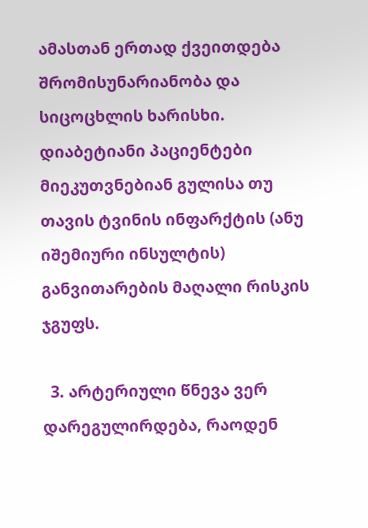ამასთან ერთად ქვეითდება შრომისუნარიანობა და სიცოცხლის ხარისხი. დიაბეტიანი პაციენტები მიეკუთვნებიან გულისა თუ თავის ტვინის ინფარქტის (ანუ იშემიური ინსულტის) განვითარების მაღალი რისკის ჯგუფს.

  3. არტერიული წნევა ვერ დარეგულირდება, რაოდენ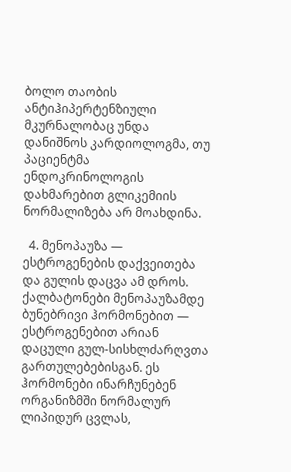ბოლო თაობის ანტიჰიპერტენზიული მკურნალობაც უნდა დანიშნოს კარდიოლოგმა, თუ პაციენტმა ენდოკრინოლოგის დახმარებით გლიკემიის ნორმალიზება არ მოახდინა.

  4. მენოპაუზა — ესტროგენების დაქვეითება და გულის დაცვა ამ დროს. ქალბატონები მენოპაუზამდე ბუნებრივი ჰორმონებით — ესტროგენებით არიან დაცული გულ-სისხლძარღვთა გართულებებისგან. ეს ჰორმონები ინარჩუნებენ ორგანიზმში ნორმალურ ლიპიდურ ცვლას,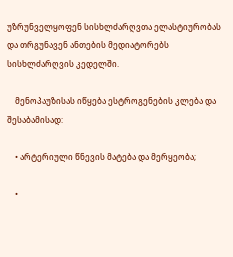უზრუნველყოფენ სისხლძარღვთა ელასტიურობას და თრგუნავენ ანთების მედიატორებს სისხლძარღვის კედელში.

    მენოპაუზისას იწყება ესტროგენების კლება და შესაბამისად:

    • არტერიული წნევის მატება და მერყეობა;

    •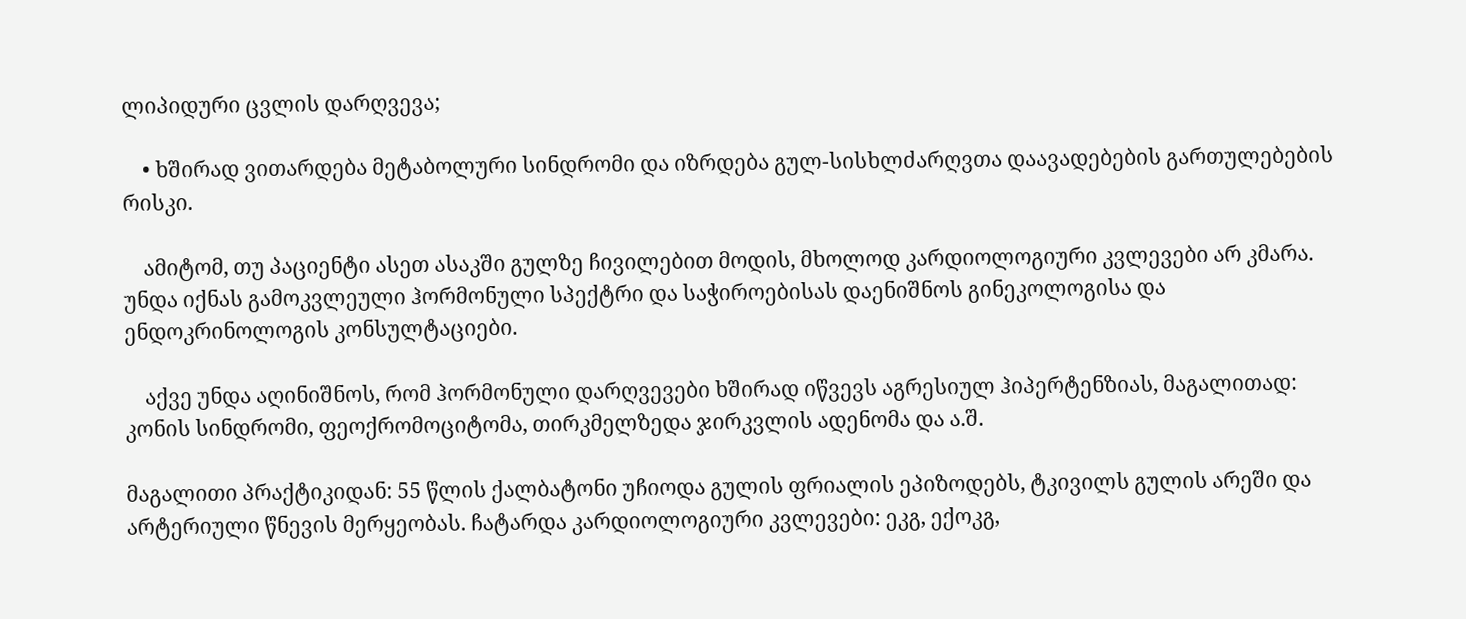ლიპიდური ცვლის დარღვევა;

    • ხშირად ვითარდება მეტაბოლური სინდრომი და იზრდება გულ-სისხლძარღვთა დაავადებების გართულებების რისკი.

    ამიტომ, თუ პაციენტი ასეთ ასაკში გულზე ჩივილებით მოდის, მხოლოდ კარდიოლოგიური კვლევები არ კმარა. უნდა იქნას გამოკვლეული ჰორმონული სპექტრი და საჭიროებისას დაენიშნოს გინეკოლოგისა და ენდოკრინოლოგის კონსულტაციები.

    აქვე უნდა აღინიშნოს, რომ ჰორმონული დარღვევები ხშირად იწვევს აგრესიულ ჰიპერტენზიას, მაგალითად: კონის სინდრომი, ფეოქრომოციტომა, თირკმელზედა ჯირკვლის ადენომა და ა.შ.

მაგალითი პრაქტიკიდან: 55 წლის ქალბატონი უჩიოდა გულის ფრიალის ეპიზოდებს, ტკივილს გულის არეში და არტერიული წნევის მერყეობას. ჩატარდა კარდიოლოგიური კვლევები: ეკგ, ექოკგ,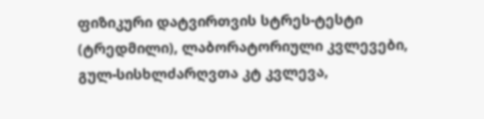ფიზიკური დატვირთვის სტრეს-ტესტი (ტრედმილი), ლაბორატორიული კვლევები, გულ-სისხლძარღვთა კტ კვლევა,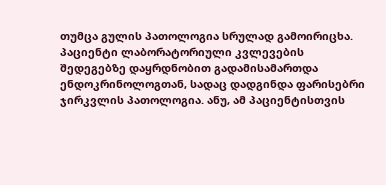თუმცა გულის პათოლოგია სრულად გამოირიცხა. პაციენტი ლაბორატორიული კვლევების შედეგებზე დაყრდნობით გადამისამართდა ენდოკრინოლოგთან, სადაც დადგინდა ფარისებრი ჯირკვლის პათოლოგია. ანუ, ამ პაციენტისთვის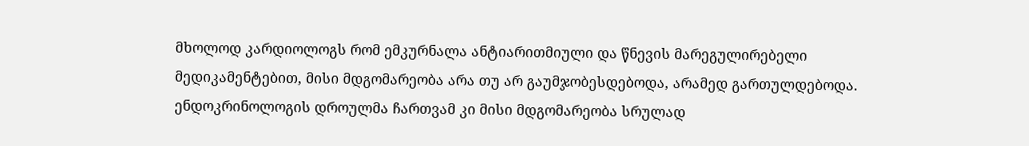მხოლოდ კარდიოლოგს რომ ემკურნალა ანტიარითმიული და წნევის მარეგულირებელი მედიკამენტებით, მისი მდგომარეობა არა თუ არ გაუმჯობესდებოდა, არამედ გართულდებოდა. ენდოკრინოლოგის დროულმა ჩართვამ კი მისი მდგომარეობა სრულად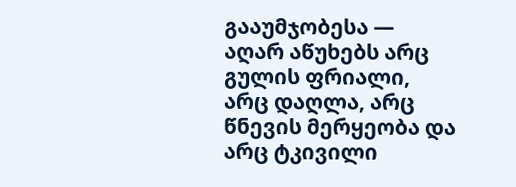გააუმჯობესა — აღარ აწუხებს არც გულის ფრიალი, არც დაღლა, არც წნევის მერყეობა და არც ტკივილი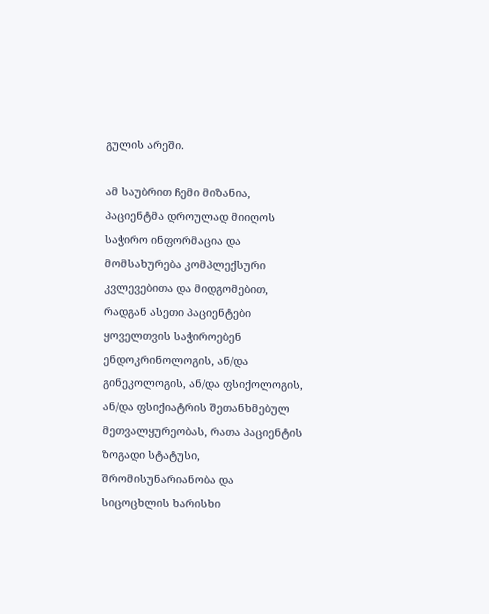გულის არეში.

ამ საუბრით ჩემი მიზანია, პაციენტმა დროულად მიიღოს საჭირო ინფორმაცია და მომსახურება კომპლექსური კვლევებითა და მიდგომებით, რადგან ასეთი პაციენტები ყოველთვის საჭიროებენ ენდოკრინოლოგის, ან/და გინეკოლოგის, ან/და ფსიქოლოგის, ან/და ფსიქიატრის შეთანხმებულ მეთვალყურეობას, რათა პაციენტის ზოგადი სტატუსი, შრომისუნარიანობა და სიცოცხლის ხარისხი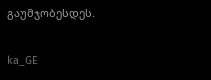გაუმჯობესდეს.

ka_GE